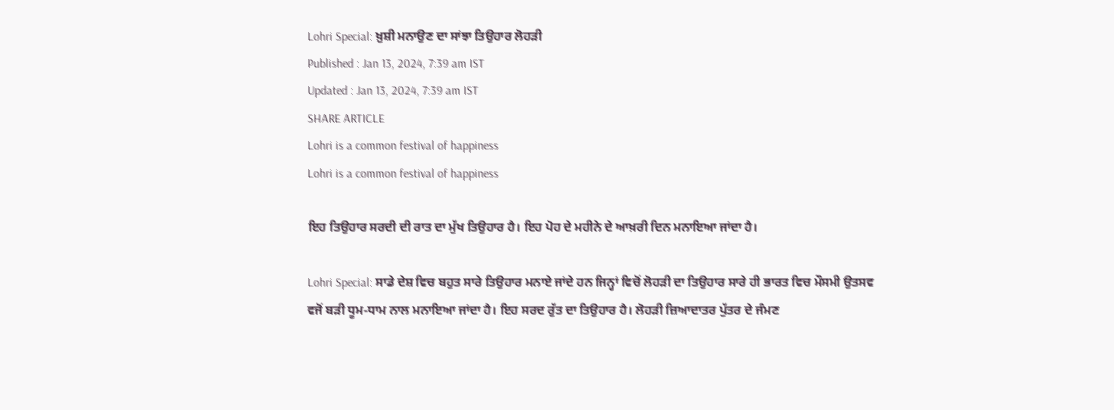Lohri Special: ਖ਼ੁਸ਼ੀ ਮਨਾਉਣ ਦਾ ਸਾਂਝਾ ਤਿਉਹਾਰ ਲੋਹੜੀ
Published : Jan 13, 2024, 7:39 am IST
Updated : Jan 13, 2024, 7:39 am IST
SHARE ARTICLE
Lohri is a common festival of happiness
Lohri is a common festival of happiness

ਇਹ ਤਿਉਹਾਰ ਸਰਦੀ ਦੀ ਰਾਤ ਦਾ ਮੁੱਖ ਤਿਉਹਾਰ ਹੈ। ਇਹ ਪੋਹ ਦੇ ਮਹੀਨੇ ਦੇ ਆਖ਼ਰੀ ਦਿਨ ਮਨਾਇਆ ਜਾਂਦਾ ਹੈ।

Lohri Special: ਸਾਡੇ ਦੇਸ਼ ਵਿਚ ਬਹੁਤ ਸਾਰੇ ਤਿਉਹਾਰ ਮਨਾਏ ਜਾਂਦੇ ਹਨ ਜਿਨ੍ਹਾਂ ਵਿਚੋਂ ਲੋਹੜੀ ਦਾ ਤਿਉਹਾਰ ਸਾਰੇ ਹੀ ਭਾਰਤ ਵਿਚ ਮੌਸਮੀ ਉਤਸਵ ਵਜੋਂ ਬੜੀ ਧੂਮ-ਧਾਮ ਨਾਲ ਮਨਾਇਆ ਜਾਂਦਾ ਹੈ। ਇਹ ਸਰਦ ਰੁੱਤ ਦਾ ਤਿਉਹਾਰ ਹੈ। ਲੋਹੜੀ ਜ਼ਿਆਦਾਤਰ ਪੁੱਤਰ ਦੇ ਜੰਮਣ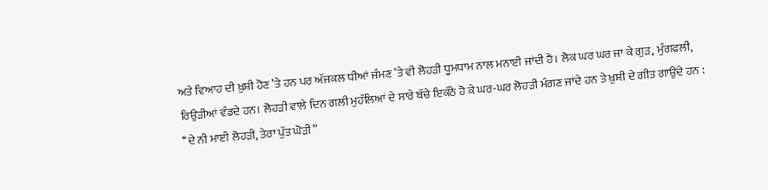ਅਤੇ ਵਿਆਹ ਦੀ ਖ਼ੁਸ਼ੀ ਹੋਣ ’ਤੇ ਹਨ ਪਰ ਅੱਜਕਲ ਧੀਆਂ ਜੰਮਣ ’ਤੇ ਵੀ ਲੋਹੜੀ ਧੂਮਧਾਮ ਨਾਲ ਮਨਾਈ ਜਾਂਦੀ ਹੈ। ਲੋਕ ਘਰ ਘਰ ਜਾ ਕੇ ਗੁੜ, ਮੁੰਗਫਲੀ, ਰਿਉੜੀਆਂ ਵੰਡਦੇ ਹਨ। ਲੋਹੜੀ ਵਾਲੇ ਦਿਨ ਗਲੀ ਮੁਹੱਲਿਆਂ ਦੇ ਸਾਰੇ ਬੱਚੇ ਇਕੱਠੇ ਹੋ ਕੇ ਘਰ-ਘਰ ਲੋਹੜੀ ਮੰਗਣ ਜਾਂਦੇ ਹਨ ਤੇ ਖ਼ੁਸ਼ੀ ਦੇ ਗੀਤ ਗਾਉਂਦੇ ਹਨ :
‘‘ਦੇ ਨੀ ਮਾਈ ਲੋਹੜੀ, ਤੇਰਾ ਪੁੱਤ ਘੋੜੀ”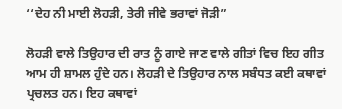‘‘ਦੇਹ ਨੀ ਮਾਈ ਲੋਹੜੀ, ਤੇਰੀ ਜੀਵੇ ਭਰਾਵਾਂ ਜੋੜੀ”

ਲੋਹੜੀ ਵਾਲੇ ਤਿਉਹਾਰ ਦੀ ਰਾਤ ਨੂੰ ਗਾਏ ਜਾਣ ਵਾਲੇ ਗੀਤਾਂ ਵਿਚ ਇਹ ਗੀਤ ਆਮ ਹੀ ਸ਼ਾਮਲ ਹੁੰਦੇ ਹਨ। ਲੋਹੜੀ ਦੇ ਤਿਉਹਾਰ ਨਾਲ ਸਬੰਧਤ ਕਈ ਕਥਾਵਾਂ ਪ੍ਰਚਲਤ ਹਨ। ਇਹ ਕਥਾਵਾਂ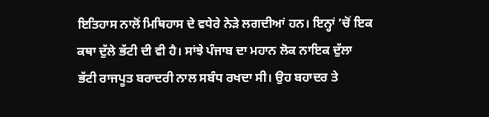ਇਤਿਹਾਸ ਨਾਲੋਂ ਮਿਥਿਹਾਸ ਦੇ ਵਧੇਰੇ ਨੇੜੇ ਲਗਦੀਆਂ ਹਨ। ਇਨ੍ਹਾਂ ’ਚੋਂ ਇਕ ਕਥਾ ਦੁੱਲੇ ਭੱਟੀ ਦੀ ਵੀ ਹੈ। ਸਾਂਝੇ ਪੰਜਾਬ ਦਾ ਮਹਾਨ ਲੋਕ ਨਾਇਕ ਦੁੱਲਾ ਭੱਟੀ ਰਾਜਪੂਤ ਬਰਾਦਰੀ ਨਾਲ ਸਬੰਧ ਰਖਦਾ ਸੀ। ਉਹ ਬਹਾਦਰ ਤੇ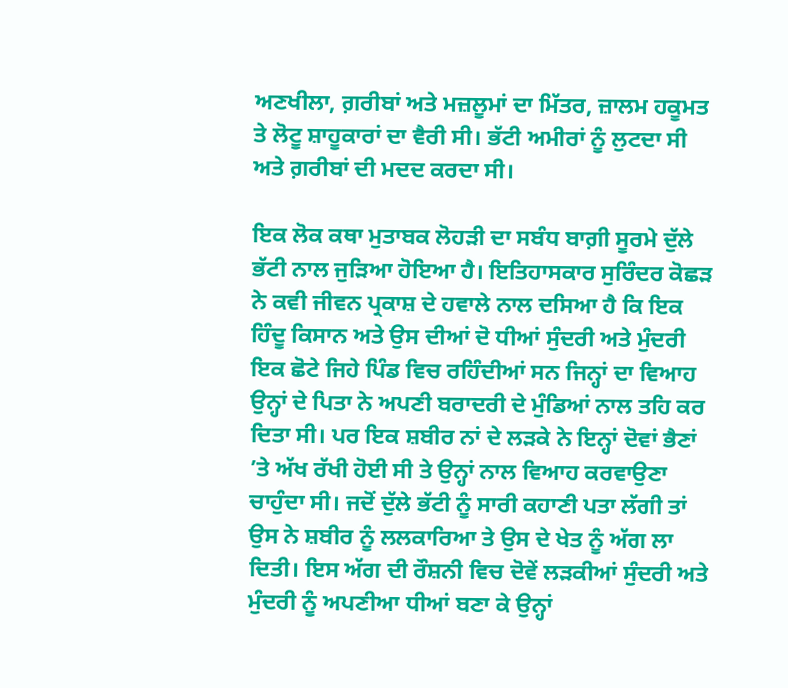ਅਣਖੀਲਾ, ਗ਼ਰੀਬਾਂ ਅਤੇ ਮਜ਼ਲੂਮਾਂ ਦਾ ਮਿੱਤਰ, ਜ਼ਾਲਮ ਹਕੂਮਤ ਤੇ ਲੋਟੂ ਸ਼ਾਹੂਕਾਰਾਂ ਦਾ ਵੈਰੀ ਸੀ। ਭੱਟੀ ਅਮੀਰਾਂ ਨੂੰ ਲੁਟਦਾ ਸੀ ਅਤੇ ਗ਼ਰੀਬਾਂ ਦੀ ਮਦਦ ਕਰਦਾ ਸੀ।

ਇਕ ਲੋਕ ਕਥਾ ਮੁਤਾਬਕ ਲੋਹੜੀ ਦਾ ਸਬੰਧ ਬਾਗ਼ੀ ਸੂਰਮੇ ਦੁੱਲੇ ਭੱਟੀ ਨਾਲ ਜੁੜਿਆ ਹੋਇਆ ਹੈ। ਇਤਿਹਾਸਕਾਰ ਸੁਰਿੰਦਰ ਕੋਛੜ ਨੇ ਕਵੀ ਜੀਵਨ ਪ੍ਰਕਾਸ਼ ਦੇ ਹਵਾਲੇ ਨਾਲ ਦਸਿਆ ਹੈ ਕਿ ਇਕ ਹਿੰਦੂ ਕਿਸਾਨ ਅਤੇ ਉਸ ਦੀਆਂ ਦੋ ਧੀਆਂ ਸੁੰਦਰੀ ਅਤੇ ਮੁੰਦਰੀ ਇਕ ਛੋਟੇ ਜਿਹੇ ਪਿੰਡ ਵਿਚ ਰਹਿੰਦੀਆਂ ਸਨ ਜਿਨ੍ਹਾਂ ਦਾ ਵਿਆਹ ਉਨ੍ਹਾਂ ਦੇ ਪਿਤਾ ਨੇ ਅਪਣੀ ਬਰਾਦਰੀ ਦੇ ਮੁੰਡਿਆਂ ਨਾਲ ਤਹਿ ਕਰ ਦਿਤਾ ਸੀ। ਪਰ ਇਕ ਸ਼ਬੀਰ ਨਾਂ ਦੇ ਲੜਕੇ ਨੇ ਇਨ੍ਹਾਂ ਦੋਵਾਂ ਭੈਣਾਂ ’ਤੇ ਅੱਖ ਰੱਖੀ ਹੋਈ ਸੀ ਤੇ ਉਨ੍ਹਾਂ ਨਾਲ ਵਿਆਹ ਕਰਵਾਉਣਾ ਚਾਹੁੰਦਾ ਸੀ। ਜਦੋਂ ਦੁੱਲੇ ਭੱਟੀ ਨੂੰ ਸਾਰੀ ਕਹਾਣੀ ਪਤਾ ਲੱਗੀ ਤਾਂ ਉਸ ਨੇ ਸ਼ਬੀਰ ਨੂੰ ਲਲਕਾਰਿਆ ਤੇ ਉਸ ਦੇ ਖੇਤ ਨੂੰ ਅੱਗ ਲਾ ਦਿਤੀ। ਇਸ ਅੱਗ ਦੀ ਰੌਸ਼ਨੀ ਵਿਚ ਦੋਵੇਂ ਲੜਕੀਆਂ ਸੁੰਦਰੀ ਅਤੇ ਮੁੰਦਰੀ ਨੂੰ ਅਪਣੀਆ ਧੀਆਂ ਬਣਾ ਕੇ ਉਨ੍ਹਾਂ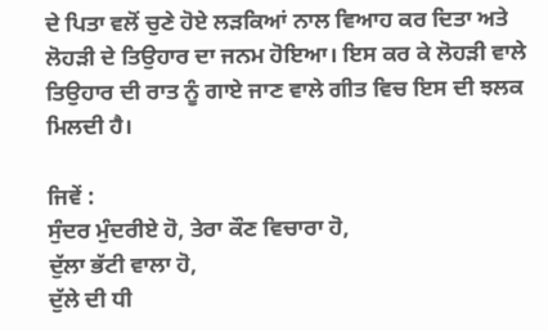ਦੇ ਪਿਤਾ ਵਲੋਂ ਚੁਣੇ ਹੋਏ ਲੜਕਿਆਂ ਨਾਲ ਵਿਆਹ ਕਰ ਦਿਤਾ ਅਤੇ ਲੋਹੜੀ ਦੇ ਤਿਉਹਾਰ ਦਾ ਜਨਮ ਹੋਇਆ। ਇਸ ਕਰ ਕੇ ਲੋਹੜੀ ਵਾਲੇ ਤਿਉਹਾਰ ਦੀ ਰਾਤ ਨੂੰ ਗਾਏ ਜਾਣ ਵਾਲੇ ਗੀਤ ਵਿਚ ਇਸ ਦੀ ਝਲਕ ਮਿਲਦੀ ਹੈ।

ਜਿਵੇਂ :
ਸੁੰਦਰ ਮੁੰਦਰੀਏ ਹੋ, ਤੇਰਾ ਕੌਣ ਵਿਚਾਰਾ ਹੋ,
ਦੁੱਲਾ ਭੱਟੀ ਵਾਲਾ ਹੋ,
ਦੁੱਲੇ ਦੀ ਧੀ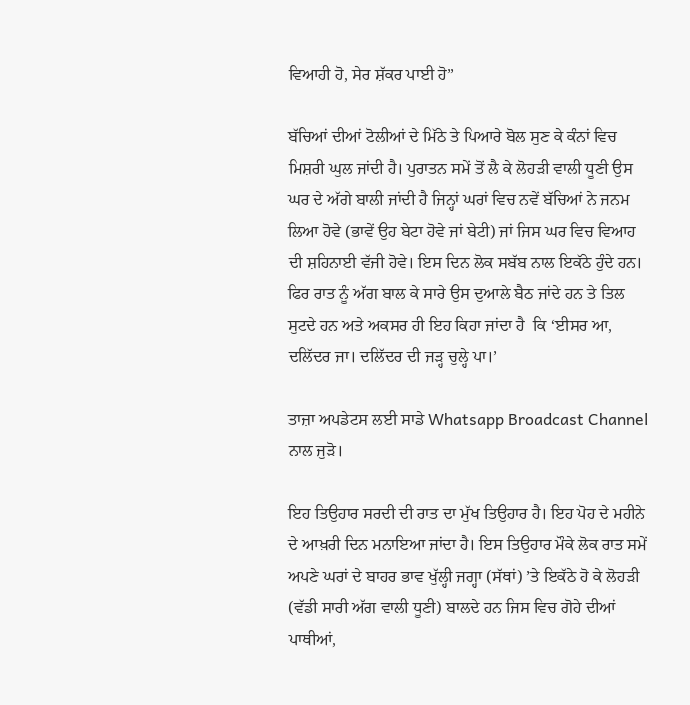ਵਿਆਹੀ ਹੋ, ਸੇਰ ਸ਼ੱਕਰ ਪਾਈ ਹੋ’’

ਬੱਚਿਆਂ ਦੀਆਂ ਟੋਲੀਆਂ ਦੇ ਮਿੱਠੇ ਤੇ ਪਿਆਰੇ ਬੋਲ ਸੁਣ ਕੇ ਕੰਨਾਂ ਵਿਚ ਮਿਸ਼ਰੀ ਘੁਲ ਜਾਂਦੀ ਹੈ। ਪੁਰਾਤਨ ਸਮੇਂ ਤੋਂ ਲੈ ਕੇ ਲੋਹੜੀ ਵਾਲੀ ਧੂਣੀ ਉਸ ਘਰ ਦੇ ਅੱਗੇ ਬਾਲੀ ਜਾਂਦੀ ਹੈ ਜਿਨ੍ਹਾਂ ਘਰਾਂ ਵਿਚ ਨਵੇਂ ਬੱਚਿਆਂ ਨੇ ਜਨਮ ਲਿਆ ਹੋਵੇ (ਭਾਵੇਂ ਉਹ ਬੇਟਾ ਹੋਵੇ ਜਾਂ ਬੇਟੀ) ਜਾਂ ਜਿਸ ਘਰ ਵਿਚ ਵਿਆਹ ਦੀ ਸ਼ਹਿਨਾਈ ਵੱਜੀ ਹੋਵੇ। ਇਸ ਦਿਨ ਲੋਕ ਸਬੱਬ ਨਾਲ ਇਕੱਠੇ ਹੁੰਦੇ ਹਨ। ਫਿਰ ਰਾਤ ਨੂੰ ਅੱਗ ਬਾਲ ਕੇ ਸਾਰੇ ਉਸ ਦੁਆਲੇ ਬੈਠ ਜਾਂਦੇ ਹਨ ਤੇ ਤਿਲ ਸੁਟਦੇ ਹਨ ਅਤੇ ਅਕਸਰ ਹੀ ਇਹ ਕਿਹਾ ਜਾਂਦਾ ਹੈ  ਕਿ ‘ਈਸਰ ਆ, ਦਲਿੱਦਰ ਜਾ। ਦਲਿੱਦਰ ਦੀ ਜੜ੍ਹ ਚੁਲ੍ਹੇ ਪਾ।’

ਤਾਜ਼ਾ ਅਪਡੇਟਸ ਲਈ ਸਾਡੇ Whatsapp Broadcast Channel ਨਾਲ ਜੁੜੋ।

ਇਹ ਤਿਉਹਾਰ ਸਰਦੀ ਦੀ ਰਾਤ ਦਾ ਮੁੱਖ ਤਿਉਹਾਰ ਹੈ। ਇਹ ਪੋਹ ਦੇ ਮਹੀਨੇ ਦੇ ਆਖ਼ਰੀ ਦਿਨ ਮਨਾਇਆ ਜਾਂਦਾ ਹੈ। ਇਸ ਤਿਉਹਾਰ ਮੌਕੇ ਲੋਕ ਰਾਤ ਸਮੇਂ ਅਪਣੇ ਘਰਾਂ ਦੇ ਬਾਹਰ ਭਾਵ ਖੁੱਲ੍ਹੀ ਜਗ੍ਹਾ (ਸੱਥਾਂ) ’ਤੇ ਇਕੱਠੇ ਹੋ ਕੇ ਲੋਹੜੀ (ਵੱਡੀ ਸਾਰੀ ਅੱਗ ਵਾਲੀ ਧੂਣੀ) ਬਾਲਦੇ ਹਨ ਜਿਸ ਵਿਚ ਗੋਹੇ ਦੀਆਂ ਪਾਥੀਆਂ,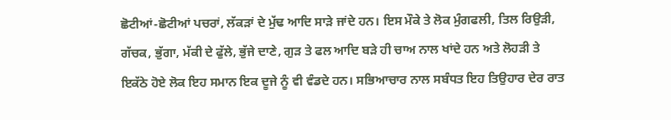ਛੋਟੀਆਂ-ਛੋਟੀਆਂ ਪਚਰਾਂ, ਲੱਕੜਾਂ ਦੇ ਮੁੱਢ ਆਦਿ ਸਾੜੇ ਜਾਂਦੇ ਹਨ। ਇਸ ਮੌਕੇ ਤੇ ਲੋਕ ਮੁੰਗਫਲੀ, ਤਿਲ ਰਿਉੜੀ, ਗੱਚਕ, ਭੁੱਗਾ, ਮੱਕੀ ਦੇ ਫੁੱਲੇ, ਭੁੱਜੇ ਦਾਣੇ, ਗੁੜ ਤੇ ਫਲ ਆਦਿ ਬੜੇ ਹੀ ਚਾਅ ਨਾਲ ਖਾਂਦੇ ਹਨ ਅਤੇ ਲੋਹੜੀ ਤੇ ਇਕੱਠੇ ਹੋਏ ਲੋਕ ਇਹ ਸਮਾਨ ਇਕ ਦੂਜੇ ਨੂੰ ਵੀ ਵੰਡਦੇ ਹਨ। ਸਭਿਆਚਾਰ ਨਾਲ ਸਬੰਧਤ ਇਹ ਤਿਉਹਾਰ ਦੇਰ ਰਾਤ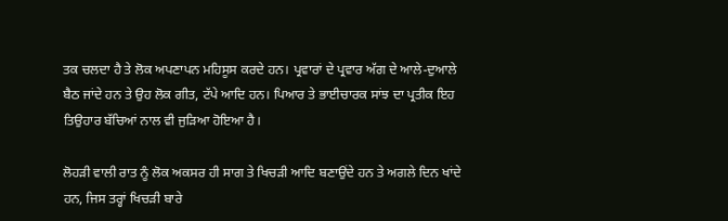ਤਕ ਚਲਦਾ ਹੈ ਤੇ ਲੋਕ ਅਪਣਾਪਨ ਮਹਿਸੂਸ ਕਰਦੇ ਹਨ। ਪ੍ਰਵਾਰਾਂ ਦੇ ਪ੍ਰਵਾਰ ਅੱਗ ਦੇ ਆਲੇ-ਦੁਆਲੇ ਬੈਠ ਜਾਂਦੇ ਹਨ ਤੇ ਉਹ ਲੋਕ ਗੀਤ, ਟੱਪੇ ਆਦਿ ਹਨ। ਪਿਆਰ ਤੇ ਭਾਈਚਾਰਕ ਸਾਂਝ ਦਾ ਪ੍ਰਤੀਕ ਇਹ ਤਿਉਹਾਰ ਬੱਚਿਆਂ ਨਾਲ ਵੀ ਜੁੜਿਆ ਹੋਇਆ ਹੈ।

ਲੋਹੜੀ ਵਾਲੀ ਰਾਤ ਨੂੰ ਲੋਕ ਅਕਸਰ ਹੀ ਸਾਗ ਤੇ ਖਿਚੜੀ ਆਦਿ ਬਣਾਉਂਦੇ ਹਨ ਤੇ ਅਗਲੇ ਦਿਨ ਖਾਂਦੇ ਹਨ, ਜਿਸ ਤਰ੍ਹਾਂ ਖਿਚੜੀ ਬਾਰੇ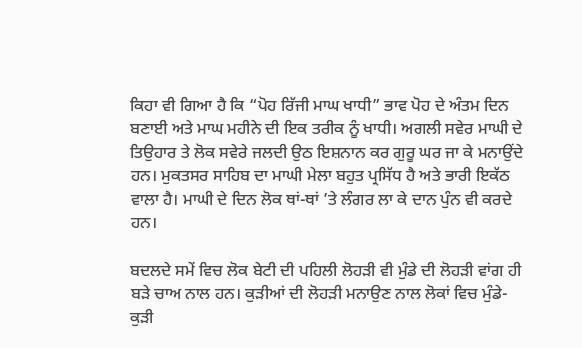ਕਿਹਾ ਵੀ ਗਿਆ ਹੈ ਕਿ “ਪੋਹ ਰਿੱਜੀ ਮਾਘ ਖਾਧੀ” ਭਾਵ ਪੋਹ ਦੇ ਅੰਤਮ ਦਿਨ ਬਣਾਈ ਅਤੇ ਮਾਘ ਮਹੀਨੇ ਦੀ ਇਕ ਤਰੀਕ ਨੂੰ ਖਾਧੀ। ਅਗਲੀ ਸਵੇਰ ਮਾਘੀ ਦੇ ਤਿਉਹਾਰ ਤੇ ਲੋਕ ਸਵੇਰੇ ਜਲਦੀ ਉਠ ਇਸ਼ਨਾਨ ਕਰ ਗੁਰੂ ਘਰ ਜਾ ਕੇ ਮਨਾਉਂਦੇ ਹਨ। ਮੁਕਤਸਰ ਸਾਹਿਬ ਦਾ ਮਾਘੀ ਮੇਲਾ ਬਹੁਤ ਪ੍ਰਸਿੱਧ ਹੈ ਅਤੇ ਭਾਰੀ ਇਕੱਠ ਵਾਲਾ ਹੈ। ਮਾਘੀ ਦੇ ਦਿਨ ਲੋਕ ਥਾਂ-ਥਾਂ ’ਤੇ ਲੰਗਰ ਲਾ ਕੇ ਦਾਨ ਪੁੰਨ ਵੀ ਕਰਦੇ ਹਨ।

ਬਦਲਦੇ ਸਮੇਂ ਵਿਚ ਲੋਕ ਬੇਟੀ ਦੀ ਪਹਿਲੀ ਲੋਹੜੀ ਵੀ ਮੁੰਡੇ ਦੀ ਲੋਹੜੀ ਵਾਂਗ ਹੀ ਬੜੇ ਚਾਅ ਨਾਲ ਹਨ। ਕੁੜੀਆਂ ਦੀ ਲੋਹੜੀ ਮਨਾਉਣ ਨਾਲ ਲੋਕਾਂ ਵਿਚ ਮੁੰਡੇ-ਕੁੜੀ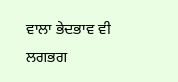ਵਾਲਾ ਭੇਦਭਾਵ ਵੀ ਲਗਭਗ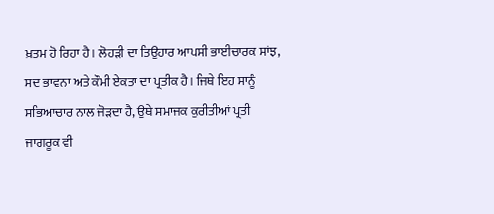ਖ਼ਤਮ ਹੋ ਰਿਹਾ ਹੈ। ਲੋਹੜੀ ਦਾ ਤਿਉਹਾਰ ਆਪਸੀ ਭਾਈਚਾਰਕ ਸਾਂਝ, ਸਦ ਭਾਵਨਾ ਅਤੇ ਕੌਮੀ ਏਕਤਾ ਦਾ ਪ੍ਰਤੀਕ ਹੈ। ਜਿਥੇ ਇਹ ਸਾਨੂੰ ਸਭਿਆਚਾਰ ਨਾਲ ਜੋੜਦਾ ਹੈ, ਉਥੇ ਸਮਾਜਕ ਕੁਰੀਤੀਆਂ ਪ੍ਰਤੀ ਜਾਗਰੂਕ ਵੀ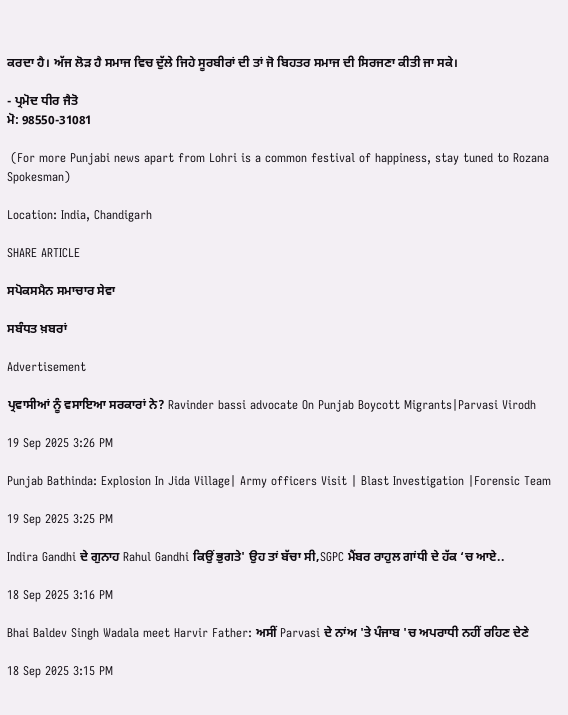ਕਰਦਾ ਹੈ। ਅੱਜ ਲੋੜ ਹੈ ਸਮਾਜ ਵਿਚ ਦੁੱਲੇ ਜਿਹੇ ਸੂਰਬੀਰਾਂ ਦੀ ਤਾਂ ਜੋ ਬਿਹਤਰ ਸਮਾਜ ਦੀ ਸਿਰਜਣਾ ਕੀਤੀ ਜਾ ਸਕੇ।

- ਪ੍ਰਮੋਦ ਧੀਰ ਜੈਤੋ
ਮੋ: 98550-31081

 (For more Punjabi news apart from Lohri is a common festival of happiness, stay tuned to Rozana Spokesman)

Location: India, Chandigarh

SHARE ARTICLE

ਸਪੋਕਸਮੈਨ ਸਮਾਚਾਰ ਸੇਵਾ

ਸਬੰਧਤ ਖ਼ਬਰਾਂ

Advertisement

ਪ੍ਰਵਾਸੀਆਂ ਨੂੰ ਵਸਾਇਆ ਸਰਕਾਰਾਂ ਨੇ? Ravinder bassi advocate On Punjab Boycott Migrants|Parvasi Virodh

19 Sep 2025 3:26 PM

Punjab Bathinda: Explosion In Jida Village| Army officers Visit | Blast Investigation |Forensic Team

19 Sep 2025 3:25 PM

Indira Gandhi ਦੇ ਗੁਨਾਹ Rahul Gandhi ਕਿਉਂ ਭੁਗਤੇ' ਉਹ ਤਾਂ ਬੱਚਾ ਸੀ,SGPC ਮੈਂਬਰ ਰਾਹੁਲ ਗਾਂਧੀ ਦੇ ਹੱਕ ‘ਚ ਆਏ..

18 Sep 2025 3:16 PM

Bhai Baldev Singh Wadala meet Harvir Father: ਅਸੀਂ Parvasi ਦੇ ਨਾਂਅ 'ਤੇ ਪੰਜਾਬ 'ਚ ਅਪਰਾਧੀ ਨਹੀਂ ਰਹਿਣ ਦੇਣੇ

18 Sep 2025 3:15 PM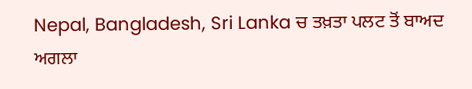Nepal, Bangladesh, Sri Lanka ਚ ਤਖ਼ਤਾ ਪਲਟ ਤੋਂ ਬਾਅਦ ਅਗਲਾ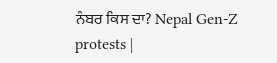ਨੰਬਰ ਕਿਸ ਦਾ? Nepal Gen-Z protests |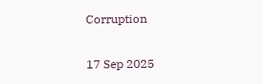Corruption

17 Sep 2025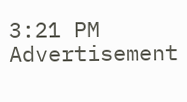3:21 PM
Advertisement